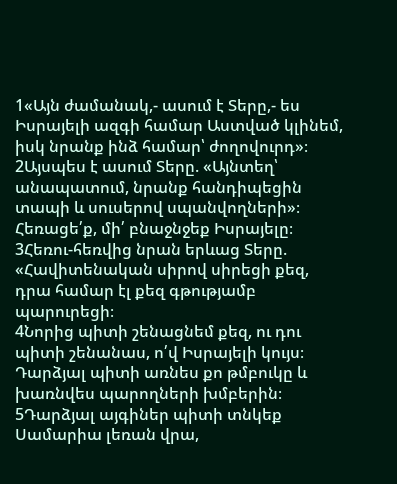1«Այն ժամանակ,- ասում է Տերը,- ես Իսրայելի ազգի համար Աստված կլինեմ, իսկ նրանք ինձ համար՝ ժողովուրդ»։
2Այսպես է ասում Տերը. «Այնտեղ՝ անապատում, նրանք հանդիպեցին տապի և սուսերով սպանվողների»։ Հեռացե՛ք, մի՛ բնաջնջեք Իսրայելը։
3Հեռու-հեռվից նրան երևաց Տերը. «Հավիտենական սիրով սիրեցի քեզ, դրա համար էլ քեզ գթությամբ պարուրեցի։
4Նորից պիտի շենացնեմ քեզ, ու դու պիտի շենանաս, ո՛վ Իսրայելի կույս։ Դարձյալ պիտի առնես քո թմբուկը և խառնվես պարողների խմբերին։
5Դարձյալ այգիներ պիտի տնկեք Սամարիա լեռան վրա,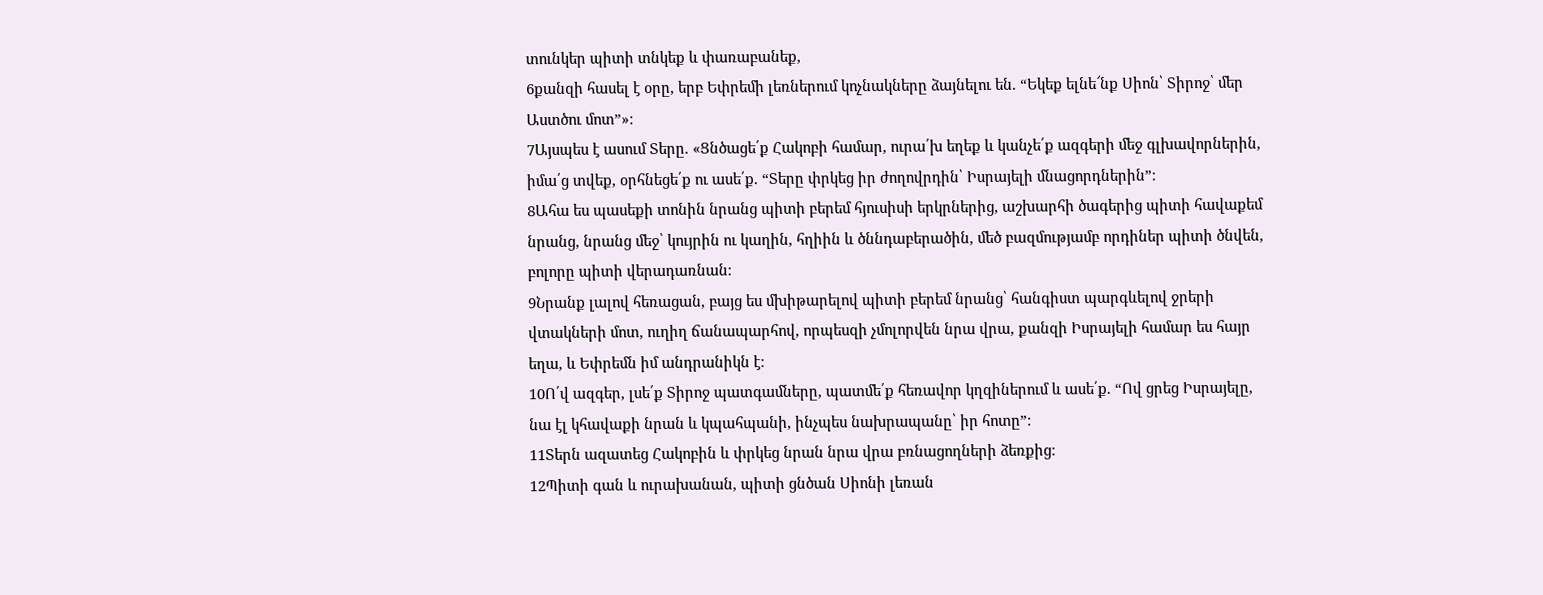տունկեր պիտի տնկեք և փառաբանեք,
6քանզի հասել է օրը, երբ Եփրեմի լեռներում կոչնակները ձայնելու են. “Եկեք ելնե՜նք Սիոն՝ Տիրոջ՝ մեր Աստծու մոտ”»։
7Այսպես է ասում Տերը. «Ցնծացե՛ք Հակոբի համար, ուրա՛խ եղեք և կանչե՛ք ազգերի մեջ գլխավորներին, իմա՛ց տվեք, օրհնեցե՛ք ու ասե՛ք. “Տերը փրկեց իր ժողովրդին՝ Իսրայելի մնացորդներին”։
8Ահա ես պասեքի տոնին նրանց պիտի բերեմ հյուսիսի երկրներից, աշխարհի ծագերից պիտի հավաքեմ նրանց, նրանց մեջ՝ կույրին ու կաղին, հղիին և ծննդաբերածին, մեծ բազմությամբ որդիներ պիտի ծնվեն, բոլորը պիտի վերադառնան։
9Նրանք լալով հեռացան, բայց ես մխիթարելով պիտի բերեմ նրանց՝ հանգիստ պարգևելով ջրերի վտակների մոտ, ուղիղ ճանապարհով, որպեսզի չմոլորվեն նրա վրա, քանզի Իսրայելի համար ես հայր եղա, և Եփրեմն իմ անդրանիկն է։
10Ո՛վ ազգեր, լսե՛ք Տիրոջ պատգամները, պատմե՛ք հեռավոր կղզիներում և ասե՛ք. “Ով ցրեց Իսրայելը, նա էլ կհավաքի նրան և կպահպանի, ինչպես նախրապանը՝ իր հոտը”։
11Տերն ազատեց Հակոբին և փրկեց նրան նրա վրա բռնացողների ձեռքից։
12Պիտի գան և ուրախանան, պիտի ցնծան Սիոնի լեռան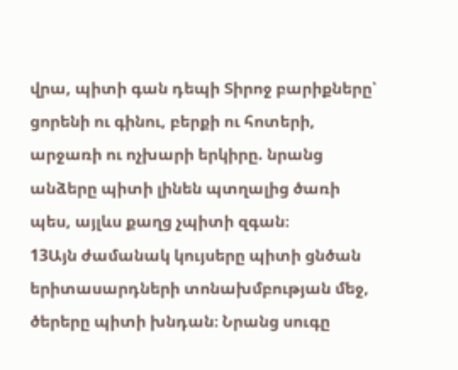վրա, պիտի գան դեպի Տիրոջ բարիքները՝ ցորենի ու գինու, բերքի ու հոտերի, արջառի ու ոչխարի երկիրը. նրանց անձերը պիտի լինեն պտղալից ծառի պես, այլևս քաղց չպիտի զգան։
13Այն ժամանակ կույսերը պիտի ցնծան երիտասարդների տոնախմբության մեջ, ծերերը պիտի խնդան։ Նրանց սուգը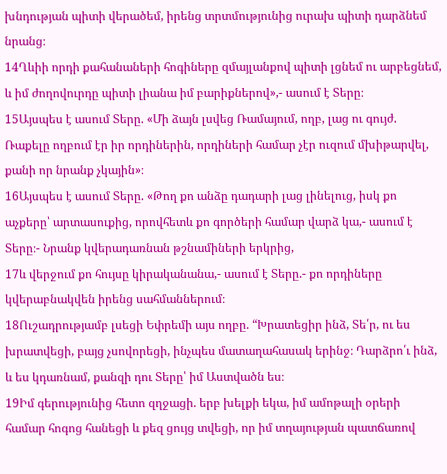խնդության պիտի վերածեմ, իրենց տրտմությունից ուրախ պիտի դարձնեմ նրանց։
14Ղևիի որդի քահանաների հոգիները զմայլանքով պիտի լցնեմ ու արբեցնեմ, և իմ ժողովուրդը պիտի լիանա իմ բարիքներով»,- ասում է Տերը։
15Այսպես է ասում Տերը. «Մի ձայն լսվեց Ռամայում, ողբ, լաց ու գույժ. Ռաքելը ողբում էր իր որդիներին, որդիների համար չէր ուզում մխիթարվել, քանի որ նրանք չկային»։
16Այսպես է ասում Տերը. «Թող քո անձը դադարի լաց լինելուց, իսկ քո աչքերը՝ արտասուքից, որովհետև քո գործերի համար վարձ կա,- ասում է Տերը։- Նրանք կվերադառնան թշնամիների երկրից,
17և վերջում քո հույսը կիրականանա,- ասում է Տերը.- քո որդիները կվերաբնակվեն իրենց սահմաններում։
18Ուշադրությամբ լսեցի Եփրեմի այս ողբը. “Խրատեցիր ինձ, Տե՛ր, ու ես խրատվեցի, բայց չսովորեցի, ինչպես մատաղահասակ երինջ։ Դարձրո՛ւ ինձ, և ես կդառնամ, քանզի դու Տերը՝ իմ Աստվածն ես։
19Իմ գերությունից հետո զղջացի. երբ խելքի եկա, իմ ամոթալի օրերի համար հոգոց հանեցի և քեզ ցույց տվեցի, որ իմ տղայության պատճառով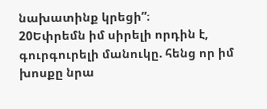նախատինք կրեցի”։
20Եփրեմն իմ սիրելի որդին է, գուրգուրելի մանուկը. հենց որ իմ խոսքը նրա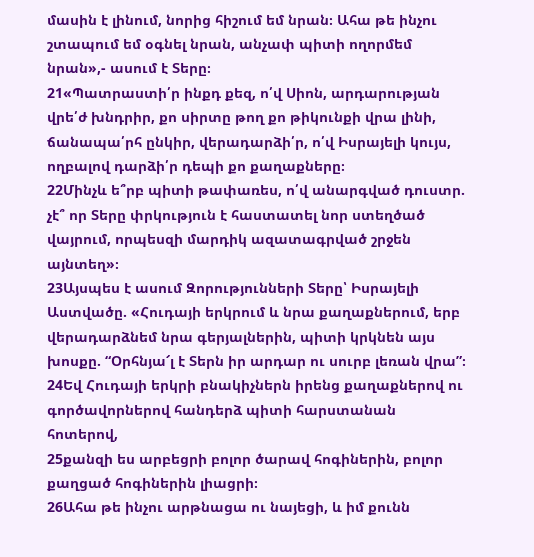մասին է լինում, նորից հիշում եմ նրան։ Ահա թե ինչու շտապում եմ օգնել նրան, անչափ պիտի ողորմեմ նրան»,- ասում է Տերը։
21«Պատրաստի՛ր ինքդ քեզ, ո՛վ Սիոն, արդարության վրե՛ժ խնդրիր, քո սիրտը թող քո թիկունքի վրա լինի, ճանապա՛րհ ընկիր, վերադարձի՛ր, ո՛վ Իսրայելի կույս, ողբալով դարձի՛ր դեպի քո քաղաքները։
22Մինչև ե՞րբ պիտի թափառես, ո՛վ անարգված դուստր. չէ՞ որ Տերը փրկություն է հաստատել նոր ստեղծած վայրում, որպեսզի մարդիկ ազատագրված շրջեն այնտեղ»։
23Այսպես է ասում Զորությունների Տերը՝ Իսրայելի Աստվածը. «Հուդայի երկրում և նրա քաղաքներում, երբ վերադարձնեմ նրա գերյալներին, պիտի կրկնեն այս խոսքը. “Օրհնյա՜լ է Տերն իր արդար ու սուրբ լեռան վրա”։
24Եվ Հուդայի երկրի բնակիչներն իրենց քաղաքներով ու գործավորներով հանդերձ պիտի հարստանան հոտերով,
25քանզի ես արբեցրի բոլոր ծարավ հոգիներին, բոլոր քաղցած հոգիներին լիացրի։
26Ահա թե ինչու արթնացա ու նայեցի, և իմ քունն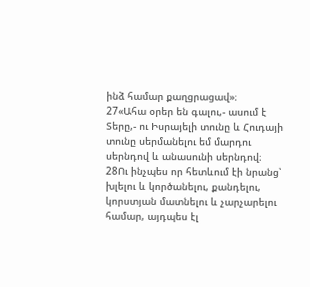ինձ համար քաղցրացավ»։
27«Ահա օրեր են գալու,- ասում է Տերը,- ու Իսրայելի տունը և Հուդայի տունը սերմանելու եմ մարդու սերնդով և անասունի սերնդով։
28Ու ինչպես որ հետևում էի նրանց՝ խլելու և կործանելու, քանդելու, կորստյան մատնելու և չարչարելու համար, այդպես էլ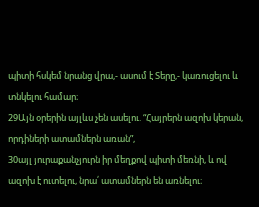պիտի հսկեմ նրանց վրա,- ասում է Տերը,- կառուցելու և տնկելու համար։
29Այն օրերին այլևս չեն ասելու. “Հայրերն ազոխ կերան, որդիների ատամներն առան”,
30այլ յուրաքանչյուրն իր մեղքով պիտի մեռնի, և ով ազոխ է ուտելու, նրա՛ ատամներն են առնելու։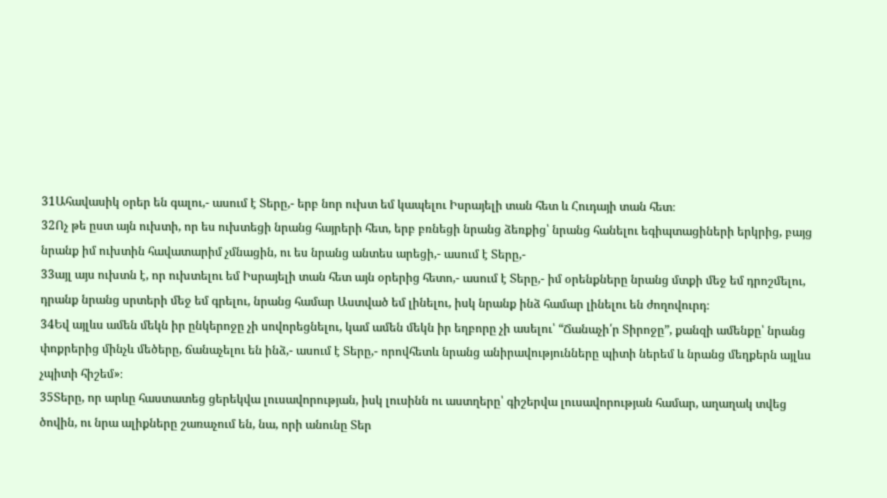31Ահավասիկ օրեր են գալու,- ասում է Տերը,- երբ նոր ուխտ եմ կապելու Իսրայելի տան հետ և Հուդայի տան հետ։
32Ոչ թե ըստ այն ուխտի, որ ես ուխտեցի նրանց հայրերի հետ, երբ բռնեցի նրանց ձեռքից՝ նրանց հանելու եգիպտացիների երկրից, բայց նրանք իմ ուխտին հավատարիմ չմնացին, ու ես նրանց անտես արեցի,- ասում է Տերը,-
33այլ այս ուխտն է, որ ուխտելու եմ Իսրայելի տան հետ այն օրերից հետո,- ասում է Տերը,- իմ օրենքները նրանց մտքի մեջ եմ դրոշմելու, դրանք նրանց սրտերի մեջ եմ գրելու, նրանց համար Աստված եմ լինելու, իսկ նրանք ինձ համար լինելու են ժողովուրդ։
34Եվ այլևս ամեն մեկն իր ընկերոջը չի սովորեցնելու, կամ ամեն մեկն իր եղբորը չի ասելու՝ “Ճանաչի՛ր Տիրոջը”, քանզի ամենքը՝ նրանց փոքրերից մինչև մեծերը, ճանաչելու են ինձ,- ասում է Տերը,- որովհետև նրանց անիրավությունները պիտի ներեմ և նրանց մեղքերն այլևս չպիտի հիշեմ»։
35Տերը, որ արևը հաստատեց ցերեկվա լուսավորության, իսկ լուսինն ու աստղերը՝ գիշերվա լուսավորության համար, աղաղակ տվեց ծովին, ու նրա ալիքները շառաչում են, նա, որի անունը Տեր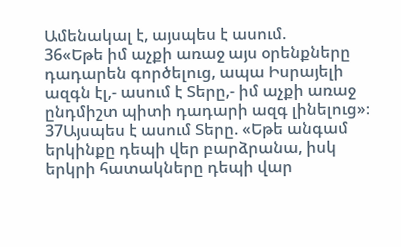Ամենակալ է, այսպես է ասում.
36«Եթե իմ աչքի առաջ այս օրենքները դադարեն գործելուց, ապա Իսրայելի ազգն էլ,- ասում է Տերը,- իմ աչքի առաջ ընդմիշտ պիտի դադարի ազգ լինելուց»։
37Այսպես է ասում Տերը. «Եթե անգամ երկինքը դեպի վեր բարձրանա, իսկ երկրի հատակները դեպի վար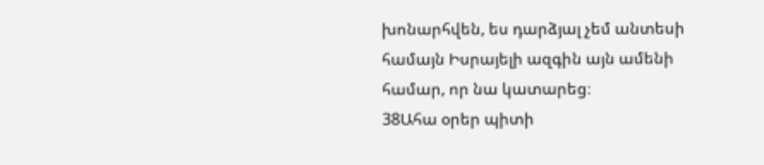խոնարհվեն, ես դարձյալ չեմ անտեսի համայն Իսրայելի ազգին այն ամենի համար, որ նա կատարեց։
38Ահա օրեր պիտի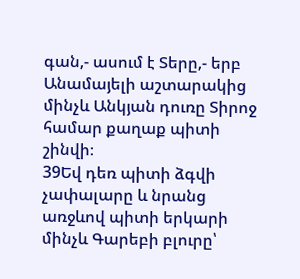գան,- ասում է Տերը,- երբ Անամայելի աշտարակից մինչև Անկյան դուռը Տիրոջ համար քաղաք պիտի շինվի։
39Եվ դեռ պիտի ձգվի չափալարը և նրանց առջևով պիտի երկարի մինչև Գարեբի բլուրը՝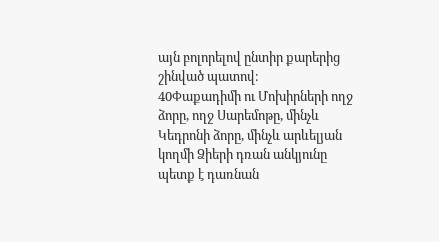այն բոլորելով ընտիր քարերից շինված պատով։
40Փաքադիմի ու Մոխիրների ողջ ձորը, ողջ Սարեմոթը, մինչև Կեդրոնի ձորը, մինչև արևելյան կողմի Ձիերի դռան անկյունը պետք է դառնան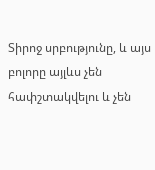Տիրոջ սրբությունը, և այս բոլորը այլևս չեն հափշտակվելու և չեն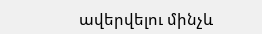ավերվելու մինչև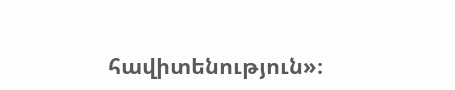հավիտենություն»։